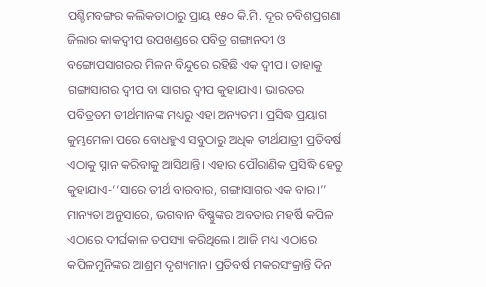ପଶ୍ଚିମବଙ୍ଗର କଲିକତାଠାରୁ ପ୍ରାୟ ୧୫୦ କି.ମି. ଦୂର ଚବିଶପ୍ରଗଣା ଜିଲାର କାକଦ୍ବୀପ ଉପଖଣ୍ଡରେ ପବିତ୍ର ଗଙ୍ଗାନଦୀ ଓ ବଙ୍ଗୋପସାଗରର ମିଳନ ବିନ୍ଦୁରେ ରହିଛି ଏକ ଦ୍ବୀପ। ତାହାକୁ ଗଙ୍ଗାସାଗର ଦ୍ବୀପ ବା ସାଗର ଦ୍ବୀପ କୁହାଯାଏ। ଭାରତର ପବିତ୍ରତମ ତୀର୍ଥମାନଙ୍କ ମଧ୍ୟରୁ ଏହା ଅନ୍ୟତମ। ପ୍ରସିଦ୍ଧ ପ୍ରୟାଗ କୁମ୍ଭମେଳା ପରେ ବୋଧହୁଏ ସବୁଠାରୁ ଅଧିକ ତୀର୍ଥଯାତ୍ରୀ ପ୍ରତିବର୍ଷ ଏଠାକୁ ସ୍ନାନ କରିବାକୁ ଆସିଥାନ୍ତି। ଏହାର ପୌରାଣିକ ପ୍ରସିଦ୍ଧି ହେତୁ କୁହାଯାଏ-‘‘ସାରେ ତୀର୍ଥ ବାରବାର, ଗଙ୍ଗାସାଗର ଏକ ବାର।’’
ମାନ୍ୟତା ଅନୁସାରେ, ଭଗବାନ ବିଷ୍ଣୁଙ୍କର ଅବତାର ମହର୍ଷି କପିଳ ଏଠାରେ ଦୀର୍ଘକାଳ ତପସ୍ୟା କରିଥିଲେ। ଆଜି ମଧ୍ୟ ଏଠାରେ କପିଳମୁନିଙ୍କର ଆଶ୍ରମ ଦୃଶ୍ୟମାନ। ପ୍ରତିବର୍ଷ ମକରସଂକ୍ରାନ୍ତି ଦିନ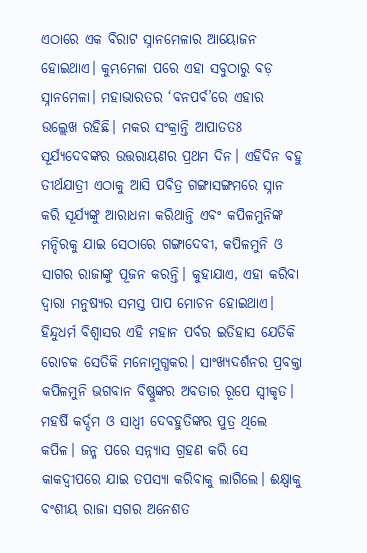ଏଠାରେ ଏକ ବିରାଟ ସ୍ନାନମେଳାର ଆୟୋଜନ ହୋଇଥାଏ। କୁମ୍ଭମେଳା ପରେ ଏହା ସବୁଠାରୁ ବଡ଼ ସ୍ନାନମେଳା। ମହାଭାରତର ‘ବନପର୍ବ’ରେ ଏହାର ଉଲ୍ଲେଖ ରହିଛି। ମକର ସଂକ୍ରାନ୍ତି ଆପାତତଃ ସୂର୍ଯ୍ୟଦେବଙ୍କର ଉତ୍ତରାୟଣର ପ୍ରଥମ ଦିନ। ଏହିଦିନ ବହୁ ତୀର୍ଥଯାତ୍ରୀ ଏଠାକୁ ଆସି ପବିତ୍ର ଗଙ୍ଗାସଙ୍ଗମରେ ସ୍ନାନ କରି ସୂର୍ଯ୍ୟଙ୍କୁ ଆରାଧନା କରିଥାନ୍ତି ଏବଂ କପିଳମୁନିଙ୍କ ମନ୍ଦିରକୁ ଯାଇ ସେଠାରେ ଗଙ୍ଗାଦେବୀ, କପିଳମୁନି ଓ ସାଗର ରାଜାଙ୍କୁ ପୂଜନ କରନ୍ତି। କୁହାଯାଏ, ଏହା କରିବା ଦ୍ବାରା ମନୁଷ୍ୟର ସମସ୍ତ ପାପ ମୋଚନ ହୋଇଥାଏ।
ହିନ୍ଦୁଧର୍ମ ବିଶ୍ବାସର ଏହି ମହାନ ପର୍ବର ଇତିହାସ ଯେତିକି ରୋଚକ ସେତିକି ମନୋମୁଗ୍ଧକର। ସାଂଖ୍ୟଦର୍ଶନର ପ୍ରବକ୍ତା କପିଳମୁନି ଭଗବାନ ବିଷ୍ଣୁଙ୍କର ଅବତାର ରୂପେ ସ୍ବୀକୃତ। ମହର୍ଷି କର୍ଦ୍ଦମ ଓ ସାଧ୍ବୀ ଦେବହୁତିଙ୍କର ପୁତ୍ର ଥିଲେ କପିଳ। ଜନ୍ମ ପରେ ସନ୍ନ୍ୟାସ ଗ୍ରହଣ କରି ସେ କାକଦ୍ବୀପରେ ଯାଇ ତପସ୍ୟା କରିବାକୁ ଲାଗିଲେ। ଈକ୍ଷ୍ବାକୁ ବଂଶୀୟ ରାଜା ସଗର ଅନେଶତ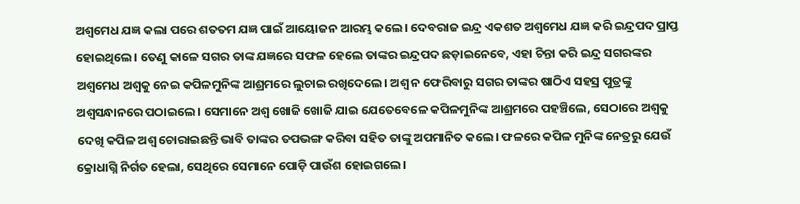ଅଶ୍ବମେଧ ଯଜ୍ଞ କଲା ପରେ ଶତତମ ଯଜ୍ଞ ପାଇଁ ଆୟୋଜନ ଆରମ୍ଭ କଲେ। ଦେବରାଜ ଇନ୍ଦ୍ର ଏକଶତ ଅଶ୍ବମେଧ ଯଜ୍ଞ କରି ଇନ୍ଦ୍ରପଦ ପ୍ରାପ୍ତ ହୋଇଥିଲେ। ତେଣୁ କାଳେ ସଗର ତାଙ୍କ ଯଜ୍ଞରେ ସଫଳ ହେଲେ ତାଙ୍କର ଇନ୍ଦ୍ରପଦ ଛଡ଼ାଇନେବେ, ଏହା ଚିନ୍ତା କରି ଇନ୍ଦ୍ର ସଗରଙ୍କର ଅଶ୍ବମେଧ ଅଶ୍ବକୁ ନେଇ କପିଳମୁନିଙ୍କ ଆଶ୍ରମରେ ଲୁଚାଇ ରଖିଦେଲେ। ଅଶ୍ବ ନ ଫେରିବାରୁ ସଗର ତାଙ୍କର ଷାଠିଏ ସହସ୍ର ପୁତ୍ରଙ୍କୁ ଅଶ୍ବସନ୍ଧାନରେ ପଠାଇଲେ। ସେମାନେ ଅଶ୍ବ ଖୋଜି ଖୋଜି ଯାଇ ଯେତେବେଳେ କପିଳମୁନିଙ୍କ ଆଶ୍ରମରେ ପହଞ୍ଚିଲେ, ସେଠାରେ ଅଶ୍ବକୁ ଦେଖି କପିଳ ଅଶ୍ବ ଚୋରାଇଛନ୍ତି ଭାବି ତାଙ୍କର ତପଭଙ୍ଗ କରିବା ସହିତ ତାଙ୍କୁ ଅପମାନିତ କଲେ। ଫଳରେ କପିଳ ମୁନିଙ୍କ ନେତ୍ରରୁ ଯେଉଁ କ୍ରୋଧାଗ୍ନି ନିର୍ଗତ ହେଲା, ସେଥିରେ ସେମାନେ ପୋଡ଼ି ପାଉଁଶ ହୋଇଗଲେ।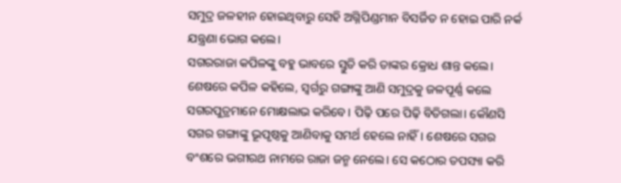ସମୁଦ୍ର ଜଳହୀନ ହୋଇଥିବାରୁ ସେହି ଅଗ୍ନିପିଣ୍ଡମାନ ବିସର୍ଜିତ ନ ହୋଇ ପାରି ନର୍କ ଯନ୍ତ୍ରଣା ଭୋଗ କଲେ।
ସଗରରାଜା କପିଳଙ୍କୁ ବହୁ ଭାବରେ ସ୍ତୁତି କରି ତାଙ୍କର କ୍ରୋଧ ଶାନ୍ତ କଲେ। ଶେଷରେ କପିଳ କହିଲେ, ସ୍ବର୍ଗରୁ ଗଙ୍ଗାଙ୍କୁ ଆଣି ସମୁଦ୍ରକୁ ଜଳପୂର୍ଣ୍ଣ କଲେ ସଗରପୁତ୍ରମାନେ ମୋକ୍ଷଲାଭ କରିବେ। ପିଢ଼ି ପରେ ପିଢ଼ି ବିତିଗଲା। କୌଣସି ସଗର ଗଙ୍ଗାଙ୍କୁ ଭୂପୃଷ୍ଠକୁ ଆଣିବାକୁ ସମର୍ଥ ହେଲେ ନାହିଁ। ଶେଷରେ ସଗର ବଂଶରେ ଭଗୀରଥ ନାମରେ ରାଜା ଜନ୍ମ ନେଲେ। ସେ କଠୋର ତପସ୍ୟା କରି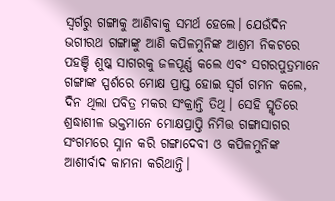ସ୍ବର୍ଗରୁ ଗଙ୍ଗାକୁ ଆଣିବାକୁ ସମର୍ଥ ହେଲେ। ଯେଉଁଦିନ ଭଗୀରଥ ଗଙ୍ଗାଙ୍କୁ ଆଣି କପିଳମୁନିଙ୍କ ଆଶ୍ରମ ନିକଟରେ ପହଞ୍ଚି ଶୁଷ୍କ ସାଗରକୁ ଜଳପୂର୍ଣ୍ଣ କଲେ ଏବଂ ସଗରପୁତ୍ରମାନେ ଗଙ୍ଗାଙ୍କ ସ୍ପର୍ଶରେ ମୋକ୍ଷ ପ୍ରାପ୍ତ ହୋଇ ସ୍ବର୍ଗ ଗମନ କଲେ, ଦିନ ଥିଲା ପବିତ୍ର ମକର ସଂକ୍ରାନ୍ତି ତିଥି। ସେହି ସ୍ମୃତିରେ ଶ୍ରଦ୍ଧାଶୀଳ ଭକ୍ତମାନେ ମୋକ୍ଷପ୍ରାପ୍ତି ନିମିତ୍ତ ଗଙ୍ଗାସାଗର ସଂଗମରେ ସ୍ନାନ କରି ଗଙ୍ଗାଦେବୀ ଓ କପିଳମୁନିଙ୍କ ଆଶୀର୍ବାଦ କାମନା କରିଥାନ୍ତି।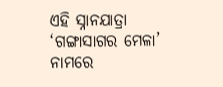ଏହି ସ୍ନାନଯାତ୍ରା ‘ଗଙ୍ଗାସାଗର ମେଳା’ ନାମରେ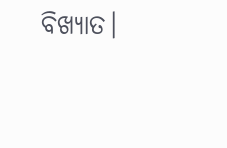ବିଖ୍ୟାତ।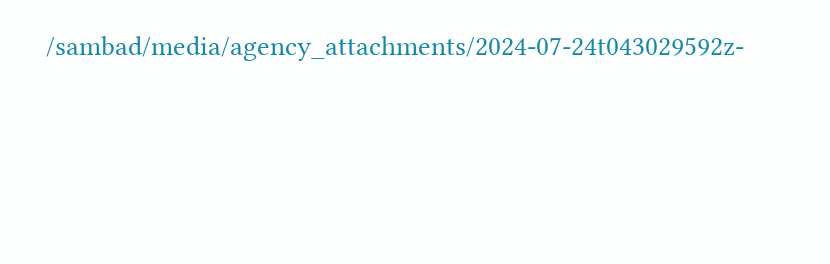/sambad/media/agency_attachments/2024-07-24t043029592z-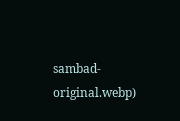sambad-original.webp)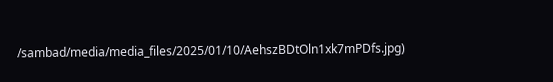/sambad/media/media_files/2025/01/10/AehszBDtOln1xk7mPDfs.jpg)